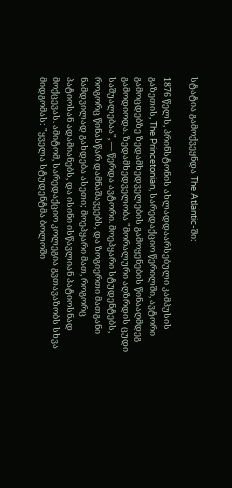სტატია გამოქვეყნდა The Atlantic-ში:

1876 წელს, პრინსტონის ახლადდაარსებული კამპუსის გაზეთის, The Princetonian, სარედაქციო წერილში, ავტორი გამოცდებზე ზედამხედველების გამოყენების წინააღმდეგ გამოდიოდა. ზედამხედველობა "მორალური აღზრდის ცუდი საშუალებაა", — წერდა ავტორი. მოეპყარი სტუდენტებს, როგორც წინასწარ დამნაშავეებს, და ზოგიერთი მათგანი ნამდვილად გახდება ასეთი; მოეპყარი მათ, როგორც პატიოსან ადამიანებს, და ისინი ისწავლიან პატიოსნად მოქცევას. ამიტომ, სარედაქციო კოლეგია გვთავაზობს სხვა მიდგომას: "ყველა სტუდენტმა ბოლოში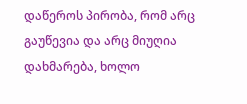დაწეროს პირობა, რომ არც გაუწევია და არც მიუღია დახმარება, ხოლო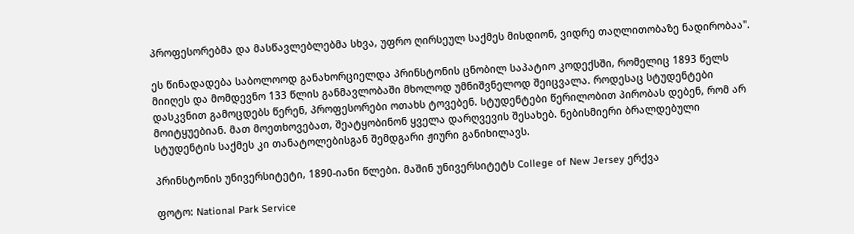პროფესორებმა და მასწავლებლებმა სხვა, უფრო ღირსეულ საქმეს მისდიონ, ვიდრე თაღლითობაზე ნადირობაა".

ეს წინადადება საბოლოოდ განახორციელდა პრინსტონის ცნობილ საპატიო კოდექსში, რომელიც 1893 წელს მიიღეს და მომდევნო 133 წლის განმავლობაში მხოლოდ უმნიშვნელოდ შეიცვალა. როდესაც სტუდენტები დასკვნით გამოცდებს წერენ, პროფესორები ოთახს ტოვებენ. სტუდენტები წერილობით პირობას დებენ, რომ არ მოიტყუებიან. მათ მოეთხოვებათ, შეატყობინონ ყველა დარღვევის შესახებ. ნებისმიერი ბრალდებული სტუდენტის საქმეს კი თანატოლებისგან შემდგარი ჟიური განიხილავს.

პრინსტონის უნივერსიტეტი, 1890-იანი წლები. მაშინ უნივერსიტეტს College of New Jersey ერქვა

ფოტო: National Park Service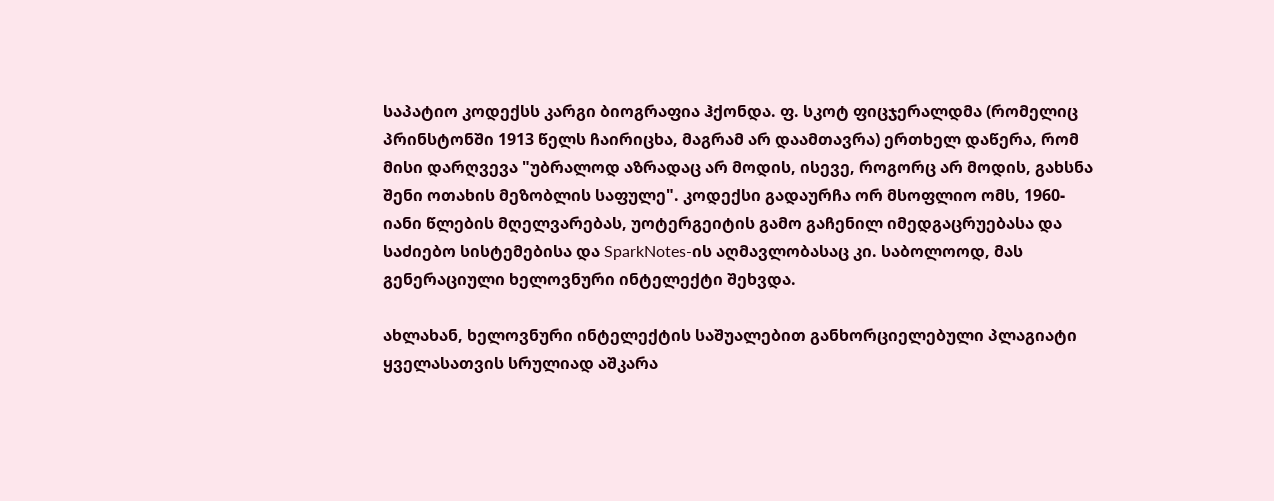საპატიო კოდექსს კარგი ბიოგრაფია ჰქონდა. ფ. სკოტ ფიცჯერალდმა (რომელიც პრინსტონში 1913 წელს ჩაირიცხა, მაგრამ არ დაამთავრა) ერთხელ დაწერა, რომ მისი დარღვევა "უბრალოდ აზრადაც არ მოდის, ისევე, როგორც არ მოდის, გახსნა შენი ოთახის მეზობლის საფულე". კოდექსი გადაურჩა ორ მსოფლიო ომს, 1960-იანი წლების მღელვარებას, უოტერგეიტის გამო გაჩენილ იმედგაცრუებასა და საძიებო სისტემებისა და SparkNotes-ის აღმავლობასაც კი. საბოლოოდ, მას გენერაციული ხელოვნური ინტელექტი შეხვდა.

ახლახან, ხელოვნური ინტელექტის საშუალებით განხორციელებული პლაგიატი ყველასათვის სრულიად აშკარა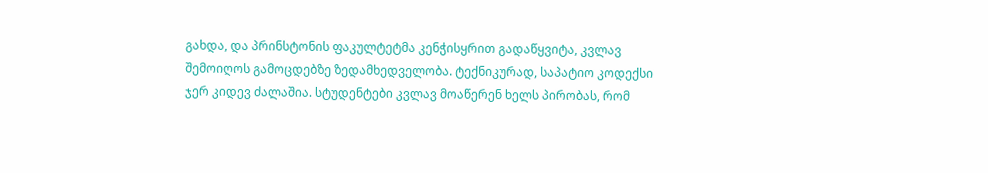გახდა, და პრინსტონის ფაკულტეტმა კენჭისყრით გადაწყვიტა, კვლავ შემოიღოს გამოცდებზე ზედამხედველობა. ტექნიკურად, საპატიო კოდექსი ჯერ კიდევ ძალაშია. სტუდენტები კვლავ მოაწერენ ხელს პირობას, რომ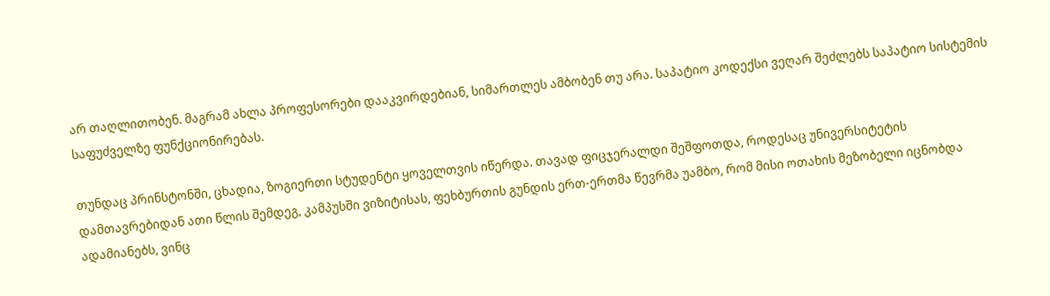არ თაღლითობენ. მაგრამ ახლა პროფესორები დააკვირდებიან, სიმართლეს ამბობენ თუ არა. საპატიო კოდექსი ვეღარ შეძლებს საპატიო სისტემის საფუძველზე ფუნქციონირებას.

თუნდაც პრინსტონში, ცხადია, ზოგიერთი სტუდენტი ყოველთვის იწერდა. თავად ფიცჯერალდი შეშფოთდა, როდესაც უნივერსიტეტის დამთავრებიდან ათი წლის შემდეგ, კამპუსში ვიზიტისას, ფეხბურთის გუნდის ერთ-ერთმა წევრმა უამბო, რომ მისი ოთახის მეზობელი იცნობდა ადამიანებს, ვინც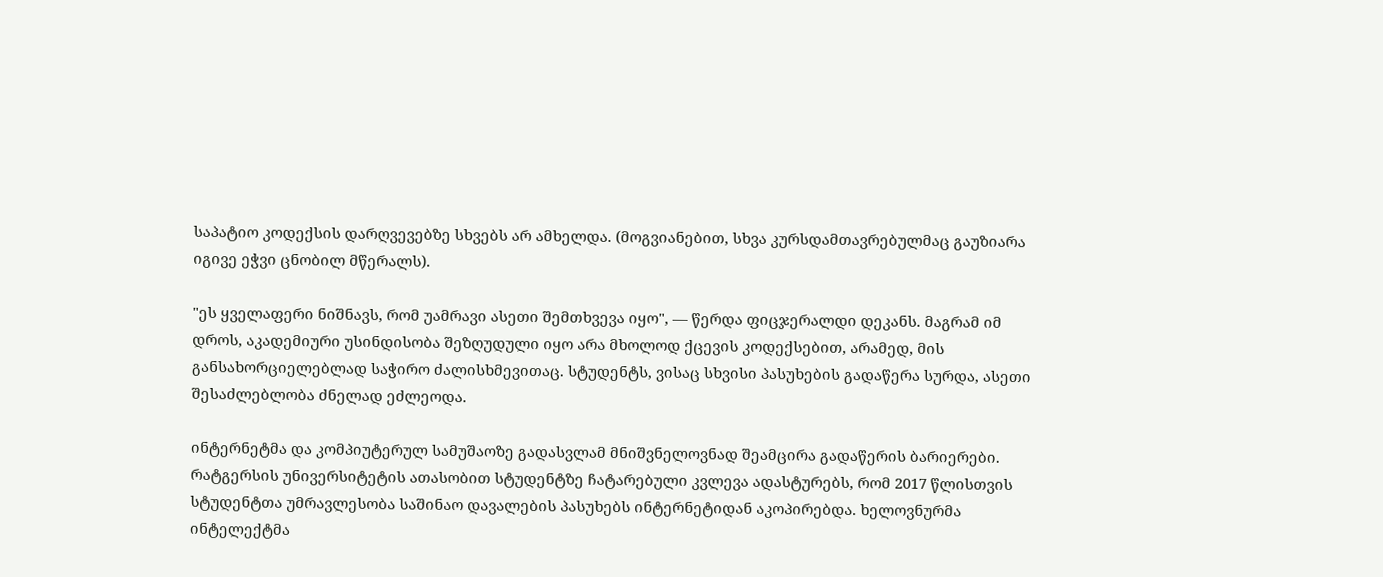საპატიო კოდექსის დარღვევებზე სხვებს არ ამხელდა. (მოგვიანებით, სხვა კურსდამთავრებულმაც გაუზიარა იგივე ეჭვი ცნობილ მწერალს).

"ეს ყველაფერი ნიშნავს, რომ უამრავი ასეთი შემთხვევა იყო", — წერდა ფიცჯერალდი დეკანს. მაგრამ იმ დროს, აკადემიური უსინდისობა შეზღუდული იყო არა მხოლოდ ქცევის კოდექსებით, არამედ, მის განსახორციელებლად საჭირო ძალისხმევითაც. სტუდენტს, ვისაც სხვისი პასუხების გადაწერა სურდა, ასეთი შესაძლებლობა ძნელად ეძლეოდა.

ინტერნეტმა და კომპიუტერულ სამუშაოზე გადასვლამ მნიშვნელოვნად შეამცირა გადაწერის ბარიერები. რატგერსის უნივერსიტეტის ათასობით სტუდენტზე ჩატარებული კვლევა ადასტურებს, რომ 2017 წლისთვის სტუდენტთა უმრავლესობა საშინაო დავალების პასუხებს ინტერნეტიდან აკოპირებდა. ხელოვნურმა ინტელექტმა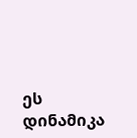ეს დინამიკა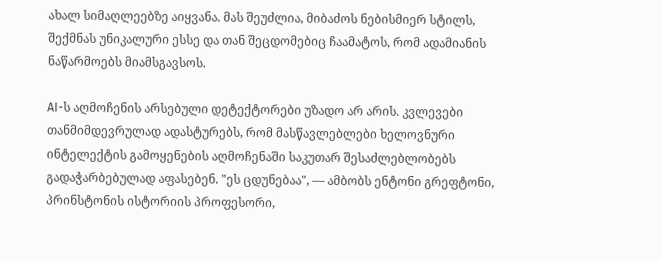ახალ სიმაღლეებზე აიყვანა. მას შეუძლია, მიბაძოს ნებისმიერ სტილს, შექმნას უნიკალური ესსე და თან შეცდომებიც ჩაამატოს, რომ ადამიანის ნაწარმოებს მიამსგავსოს.

AI-ს აღმოჩენის არსებული დეტექტორები უზადო არ არის. კვლევები თანმიმდევრულად ადასტურებს, რომ მასწავლებლები ხელოვნური ინტელექტის გამოყენების აღმოჩენაში საკუთარ შესაძლებლობებს გადაჭარბებულად აფასებენ. "ეს ცდუნებაა", — ამბობს ენტონი გრეფტონი, პრინსტონის ისტორიის პროფესორი,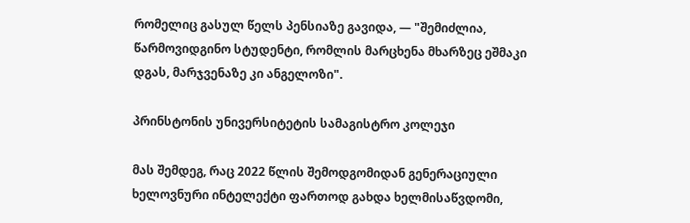რომელიც გასულ წელს პენსიაზე გავიდა, — "შემიძლია, წარმოვიდგინო სტუდენტი, რომლის მარცხენა მხარზეც ეშმაკი დგას, მარჯვენაზე კი ანგელოზი".

პრინსტონის უნივერსიტეტის სამაგისტრო კოლეჯი

მას შემდეგ, რაც 2022 წლის შემოდგომიდან გენერაციული ხელოვნური ინტელექტი ფართოდ გახდა ხელმისაწვდომი,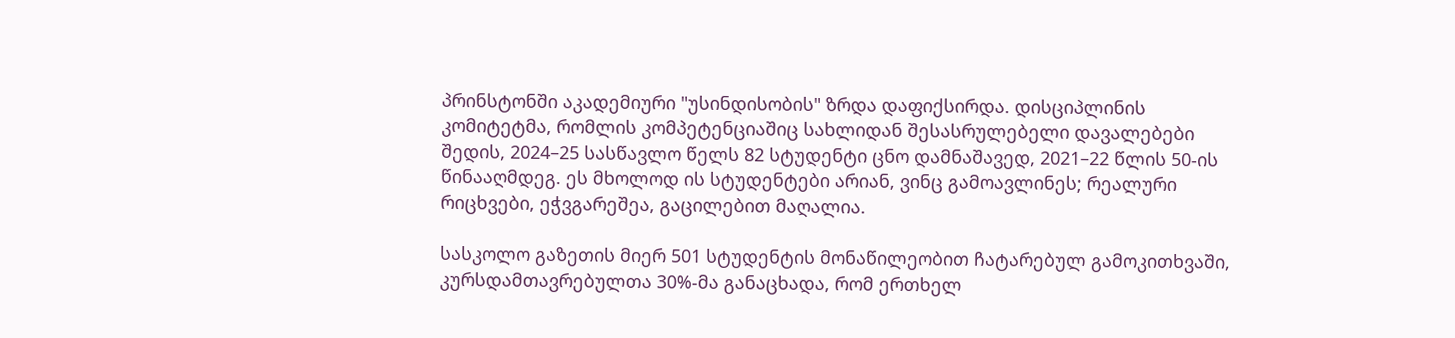პრინსტონში აკადემიური "უსინდისობის" ზრდა დაფიქსირდა. დისციპლინის კომიტეტმა, რომლის კომპეტენციაშიც სახლიდან შესასრულებელი დავალებები შედის, 2024–25 სასწავლო წელს 82 სტუდენტი ცნო დამნაშავედ, 2021–22 წლის 50-ის წინააღმდეგ. ეს მხოლოდ ის სტუდენტები არიან, ვინც გამოავლინეს; რეალური რიცხვები, ეჭვგარეშეა, გაცილებით მაღალია.

სასკოლო გაზეთის მიერ 501 სტუდენტის მონაწილეობით ჩატარებულ გამოკითხვაში, კურსდამთავრებულთა 30%-მა განაცხადა, რომ ერთხელ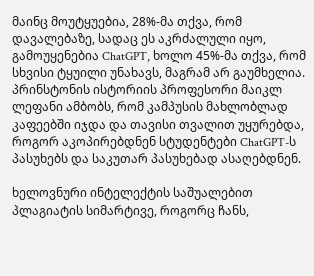მაინც მოუტყუებია, 28%-მა თქვა, რომ დავალებაზე, სადაც ეს აკრძალული იყო, გამოუყენებია ChatGPT, ხოლო 45%-მა თქვა, რომ სხვისი ტყუილი უნახავს, მაგრამ არ გაუმხელია. პრინსტონის ისტორიის პროფესორი მაიკლ ლეფანი ამბობს, რომ კამპუსის მახლობლად კაფეებში იჯდა და თავისი თვალით უყურებდა, როგორ აკოპირებდნენ სტუდენტები ChatGPT-ს პასუხებს და საკუთარ პასუხებად ასაღებდნენ.

ხელოვნური ინტელექტის საშუალებით პლაგიატის სიმარტივე, როგორც ჩანს,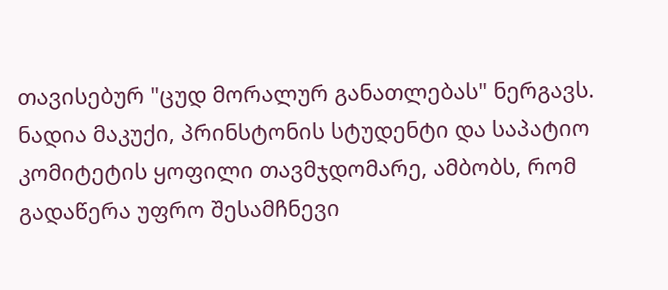თავისებურ "ცუდ მორალურ განათლებას" ნერგავს. ნადია მაკუქი, პრინსტონის სტუდენტი და საპატიო კომიტეტის ყოფილი თავმჯდომარე, ამბობს, რომ გადაწერა უფრო შესამჩნევი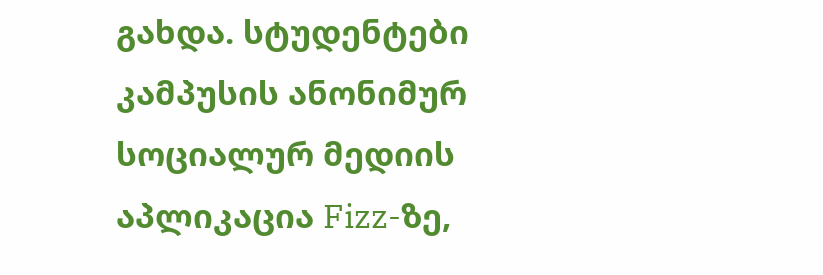გახდა. სტუდენტები კამპუსის ანონიმურ სოციალურ მედიის აპლიკაცია Fizz-ზე,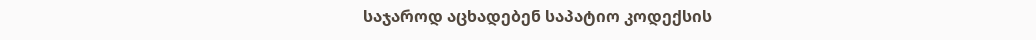საჯაროდ აცხადებენ საპატიო კოდექსის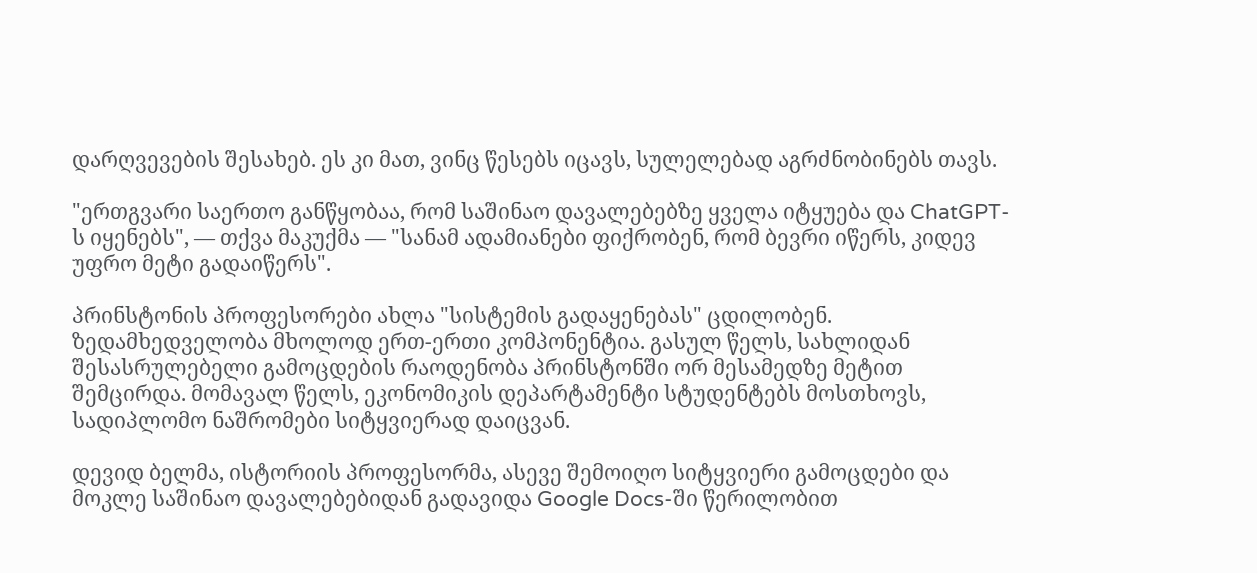დარღვევების შესახებ. ეს კი მათ, ვინც წესებს იცავს, სულელებად აგრძნობინებს თავს.

"ერთგვარი საერთო განწყობაა, რომ საშინაო დავალებებზე ყველა იტყუება და ChatGPT-ს იყენებს", — თქვა მაკუქმა — "სანამ ადამიანები ფიქრობენ, რომ ბევრი იწერს, კიდევ უფრო მეტი გადაიწერს".

პრინსტონის პროფესორები ახლა "სისტემის გადაყენებას" ცდილობენ. ზედამხედველობა მხოლოდ ერთ-ერთი კომპონენტია. გასულ წელს, სახლიდან შესასრულებელი გამოცდების რაოდენობა პრინსტონში ორ მესამედზე მეტით შემცირდა. მომავალ წელს, ეკონომიკის დეპარტამენტი სტუდენტებს მოსთხოვს, სადიპლომო ნაშრომები სიტყვიერად დაიცვან.

დევიდ ბელმა, ისტორიის პროფესორმა, ასევე შემოიღო სიტყვიერი გამოცდები და მოკლე საშინაო დავალებებიდან გადავიდა Google Docs-ში წერილობით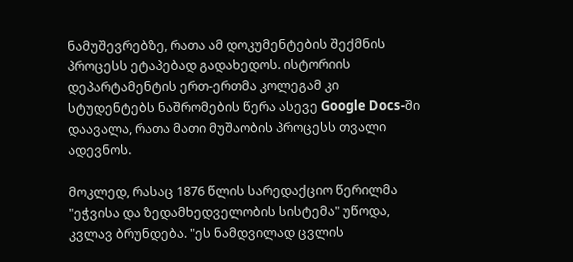ნამუშევრებზე, რათა ამ დოკუმენტების შექმნის პროცესს ეტაპებად გადახედოს. ისტორიის დეპარტამენტის ერთ-ერთმა კოლეგამ კი სტუდენტებს ნაშრომების წერა ასევე Google Docs-ში დაავალა, რათა მათი მუშაობის პროცესს თვალი ადევნოს.

მოკლედ, რასაც 1876 წლის სარედაქციო წერილმა "ეჭვისა და ზედამხედველობის სისტემა" უწოდა, კვლავ ბრუნდება. "ეს ნამდვილად ცვლის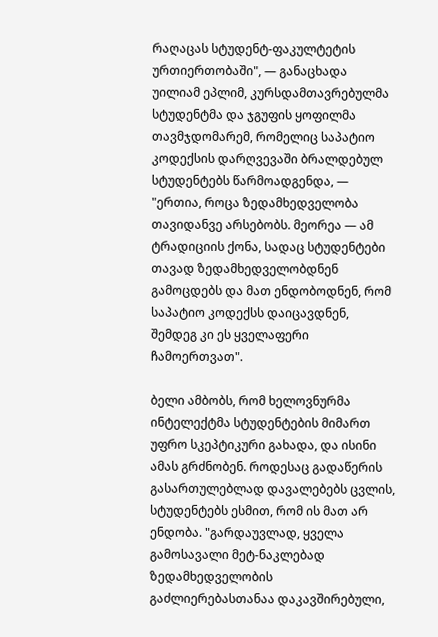რაღაცას სტუდენტ-ფაკულტეტის ურთიერთობაში", — განაცხადა უილიამ ეპლიმ, კურსდამთავრებულმა სტუდენტმა და ჯგუფის ყოფილმა თავმჯდომარემ, რომელიც საპატიო კოდექსის დარღვევაში ბრალდებულ სტუდენტებს წარმოადგენდა, — "ერთია, როცა ზედამხედველობა თავიდანვე არსებობს. მეორეა — ამ ტრადიციის ქონა, სადაც სტუდენტები თავად ზედამხედველობდნენ გამოცდებს და მათ ენდობოდნენ, რომ საპატიო კოდექსს დაიცავდნენ, შემდეგ კი ეს ყველაფერი ჩამოერთვათ".

ბელი ამბობს, რომ ხელოვნურმა ინტელექტმა სტუდენტების მიმართ უფრო სკეპტიკური გახადა, და ისინი ამას გრძნობენ. როდესაც გადაწერის გასართულებლად დავალებებს ცვლის, სტუდენტებს ესმით, რომ ის მათ არ ენდობა. "გარდაუვლად, ყველა გამოსავალი მეტ-ნაკლებად ზედამხედველობის გაძლიერებასთანაა დაკავშირებული,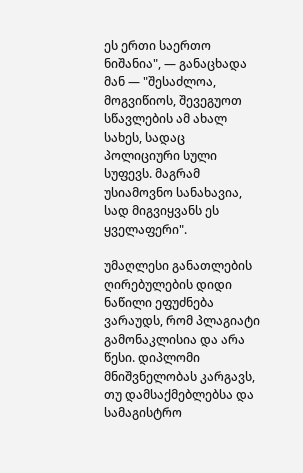ეს ერთი საერთო ნიშანია", — განაცხადა მან — "შესაძლოა, მოგვიწიოს, შევეგუოთ სწავლების ამ ახალ სახეს, სადაც პოლიციური სული სუფევს. მაგრამ უსიამოვნო სანახავია, სად მიგვიყვანს ეს ყველაფერი".

უმაღლესი განათლების ღირებულების დიდი ნაწილი ეფუძნება ვარაუდს, რომ პლაგიატი გამონაკლისია და არა წესი. დიპლომი მნიშვნელობას კარგავს, თუ დამსაქმებლებსა და სამაგისტრო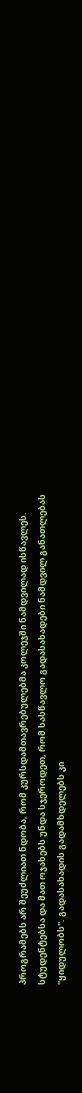პროგრამებს არ შეუძლიათ ნდობა, რომ კურსდამთავრებულებმა კოლეჯში ნამდვილად ისწავლეს. სტუდენტებსა და მათ ოჯახებს უნდა სჯეროდეთ, რომ სასწავლო გადასახადები ნამდვილ განათლებას "ყიდულობს". გადასახადის გადამხდელებს კი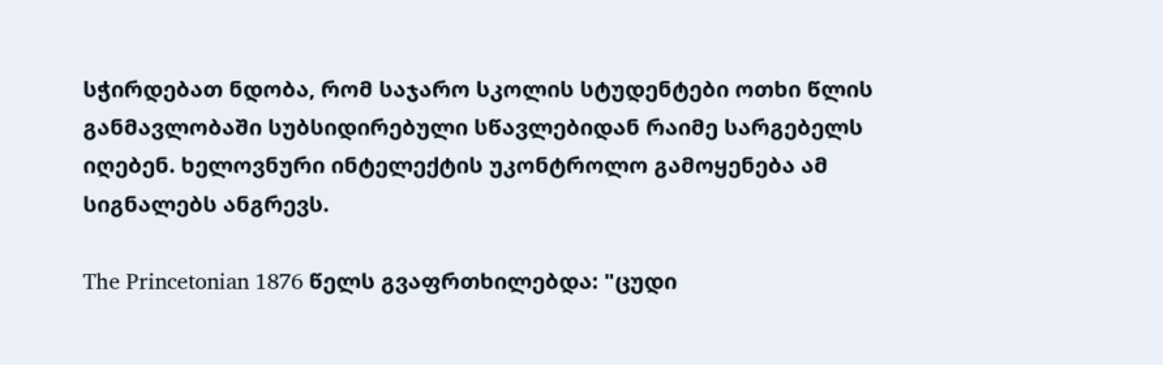სჭირდებათ ნდობა, რომ საჯარო სკოლის სტუდენტები ოთხი წლის განმავლობაში სუბსიდირებული სწავლებიდან რაიმე სარგებელს იღებენ. ხელოვნური ინტელექტის უკონტროლო გამოყენება ამ სიგნალებს ანგრევს.

The Princetonian 1876 წელს გვაფრთხილებდა: "ცუდი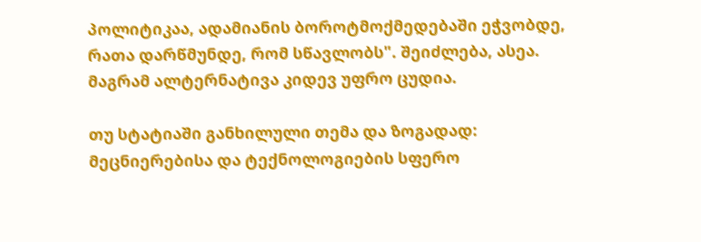პოლიტიკაა, ადამიანის ბოროტმოქმედებაში ეჭვობდე, რათა დარწმუნდე, რომ სწავლობს". შეიძლება, ასეა. მაგრამ ალტერნატივა კიდევ უფრო ცუდია.

თუ სტატიაში განხილული თემა და ზოგადად: მეცნიერებისა და ტექნოლოგიების სფერო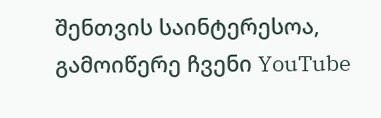შენთვის საინტერესოა, გამოიწერე ჩვენი YouTube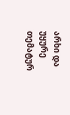არხი და უყურე თემატურ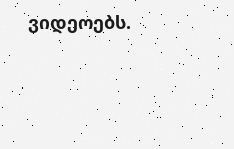ვიდეოებს.